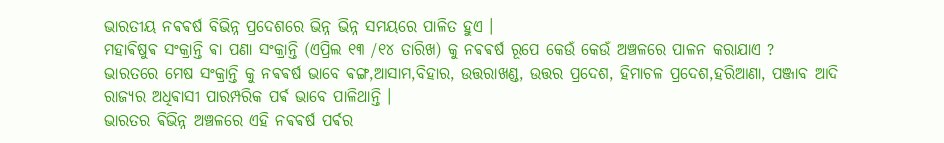ଭାରତୀୟ ନଵଵର୍ଷ ବିଭିନ୍ନ ପ୍ରଦେଶରେ ଭିନ୍ନ ଭିନ୍ନ ସମୟରେ ପାଳିତ ହୁଏ ।
ମହାଵିଷୁଵ ସଂକ୍ରାନ୍ତି ଵା ପଣା ସଂକ୍ରାନ୍ତି (ଏପ୍ରିଲ ୧୩ /୧୪ ତାରିଖ) କୁ ନଵଵର୍ଷ ରୂପେ କେଉଁ କେଉଁ ଅଞ୍ଚଳରେ ପାଳନ କରାଯାଏ ?
ଭାରତରେ ମେଷ ସଂକ୍ରାନ୍ତି କୁ ନଵଵର୍ଷ ଭାବେ ଵଙ୍ଗ,ଆସାମ,ବିହାର, ଉତ୍ତରାଖଣ୍ଡ, ଉତ୍ତର ପ୍ରଦେଶ, ହିମାଚଳ ପ୍ରଦେଶ,ହରିଆଣା, ପଞ୍ଜାବ ଆଦି ରାଜ୍ୟର ଅଧିଵାସୀ ପାରମ୍ପରିକ ପର୍ଵ ଭାବେ ପାଳିଥାନ୍ତି ।
ଭାରତର ଵିଭିନ୍ନ ଅଞ୍ଚଳରେ ଏହି ନଵଵର୍ଷ ପର୍ଵର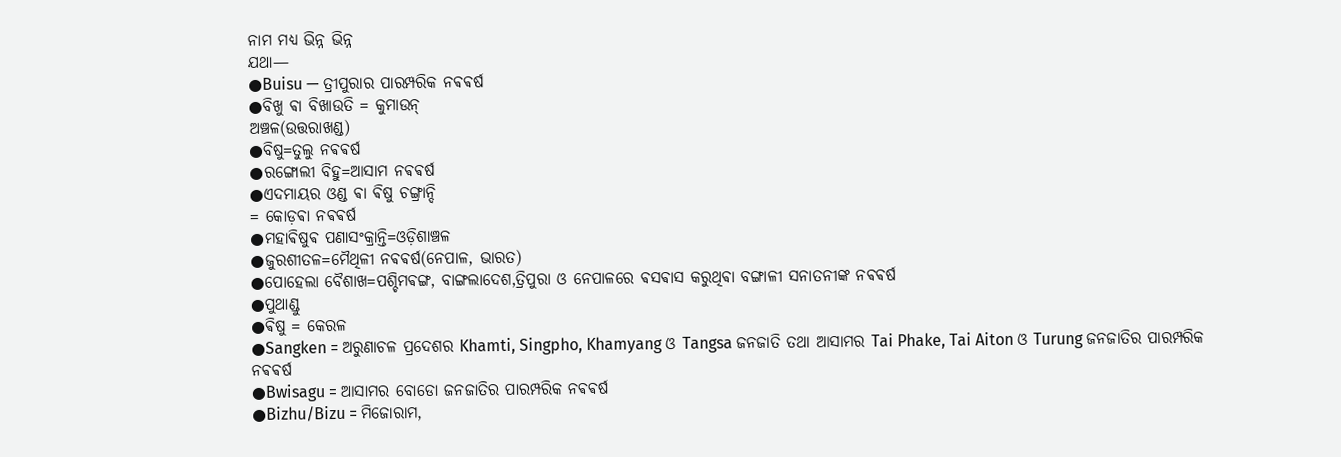ନାମ ମଧ୍ୟ ଭିନ୍ନ ଭିନ୍ନ
ଯଥା—
●Buisu — ତ୍ରୀପୁରାର ପାରମ୍ପରିକ ନଵଵର୍ଷ
●ବିଖୁ ଵା ବିଖାଉତି = କୁମାଉନ୍
ଅଞ୍ଚଳ(ଉତ୍ତରାଖଣ୍ଡ)
●ବିଷୁ=ତୁଲୁ ନଵଵର୍ଷ
●ରଙ୍ଗୋଲୀ ବିହୁ=ଆସାମ ନଵଵର୍ଷ
●ଏଦମାୟର ଓଣ୍ଡ ଵା ଵିଷୁ ଚଙ୍ଗ୍ରାନ୍ଦି
= କୋଡ଼ଵା ନଵଵର୍ଷ
●ମହାଵିଷୁଵ ପଣାସଂକ୍ରାନ୍ତି=ଓଡ଼ିଶାଞ୍ଚଳ
●ଜୁରଶୀତଳ=ମୈଥିଳୀ ନଵଵର୍ଷ(ନେପାଳ, ଭାରତ)
●ପୋହେଲା ବୈଶାଖ=ପଶ୍ଚିମଵଙ୍ଗ, ବାଙ୍ଗଲାଦେଶ,ତ୍ରିପୁରା ଓ ନେପାଳରେ ଵସଵାସ କରୁଥିଵା ବଙ୍ଗାଳୀ ସନାତନୀଙ୍କ ନଵଵର୍ଷ
●ପୁଥାଣ୍ଡୁ
●ଵିଷୁ = କେରଳ
●Sangken = ଅରୁଣାଚଳ ପ୍ରଦେଶର Khamti, Singpho, Khamyang ଓ Tangsa ଜନଜାତି ତଥା ଆସାମର Tai Phake, Tai Aiton ଓ Turung ଜନଜାତିର ପାରମ୍ପରିକ ନଵଵର୍ଷ
●Bwisagu = ଆସାମର ବୋଡୋ ଜନଜାତିର ପାରମ୍ପରିକ ନଵଵର୍ଷ
●Bizhu/Bizu = ମିଜୋରାମ,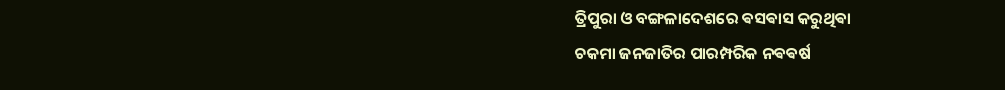ତ୍ରିପୁରା ଓ ବଙ୍ଗଳାଦେଶରେ ଵସଵାସ କରୁଥିଵା
ଚକମା ଜନଜାତିର ପାରମ୍ପରିକ ନଵଵର୍ଷ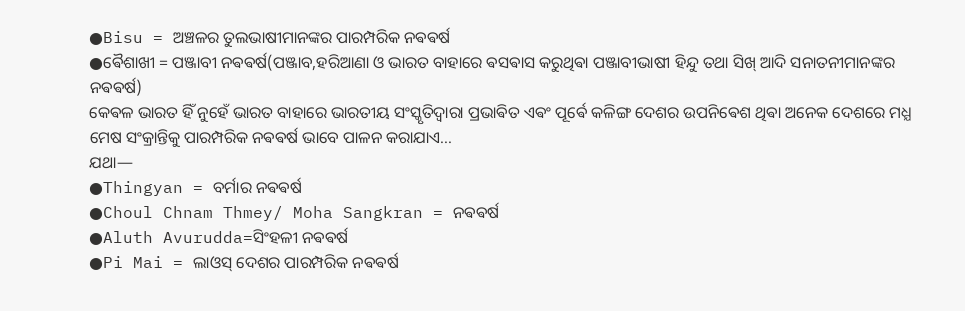●Bisu = ଅଞ୍ଚଳର ତୁଲଭାଷୀମାନଙ୍କର ପାରମ୍ପରିକ ନଵଵର୍ଷ
●ଵୈଶାଖୀ = ପଞ୍ଜାବୀ ନଵଵର୍ଷ(ପଞ୍ଜାବ,ହରିଆଣା ଓ ଭାରତ ବାହାରେ ଵସଵାସ କରୁଥିଵା ପଞ୍ଜାବୀଭାଷୀ ହିନ୍ଦୁ ତଥା ସିଖ୍ ଆଦି ସନାତନୀମାନଙ୍କର ନଵଵର୍ଷ)
କେଵଳ ଭାରତ ହିଁ ନୁହେଁ ଭାରତ ବାହାରେ ଭାରତୀୟ ସଂସ୍କୃତିଦ୍ଵାରା ପ୍ରଭାଵିତ ଏଵଂ ପୂର୍ଵେ କଳିଙ୍ଗ ଦେଶର ଉପନିଵେଶ ଥିଵା ଅନେକ ଦେଶରେ ମଧ୍ଯ ମେଷ ସଂକ୍ରାନ୍ତିକୁ ପାରମ୍ପରିକ ନଵଵର୍ଷ ଭାବେ ପାଳନ କରାଯାଏ...
ଯଥା—
●Thingyan = ବର୍ମାର ନଵଵର୍ଷ
●Choul Chnam Thmey/ Moha Sangkran = ନଵଵର୍ଷ
●Aluth Avurudda=ସିଂହଳୀ ନଵଵର୍ଷ
●Pi Mai = ଲାଓସ୍ ଦେଶର ପାରମ୍ପରିକ ନଵଵର୍ଷ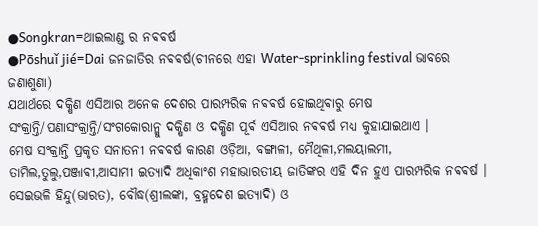●Songkran=ଥାଇଲାଣ୍ଡ ର ନଵଵର୍ଷ
●Pōshuǐ jié=Dai ଜନଜାତିର ନଵଵର୍ଷ(ଚୀନରେ ଏହା Water-sprinkling festival ଭାବରେ ଜଣାଶୁଣା)
ଯଥାର୍ଥରେ ଦକ୍ଷିଣ ଏସିଆର ଅନେକ ଦେଶର ପାରମ୍ପରିକ ନଵଵର୍ଷ ହୋଇଥିଵାରୁ ମେଷ ସଂକ୍ରାନ୍ତି/ପଣାସଂକ୍ରାନ୍ତି/ସଂଗକୋରାନ୍କୁ ଦକ୍ଷିଣ ଓ ଦକ୍ଷିଣ ପୂର୍ଵ ଏସିଆର ନଵଵର୍ଷ ମଧ୍ଯ କୁହାଯାଇଥାଏ ।
ମେଷ ସଂକ୍ରାନ୍ତି ପ୍ରକୃତ ସନାତନୀ ନଵଵର୍ଷ କାରଣ ଓଡ଼ିଆ, ବଙ୍ଗାଳୀ, ମୈଥିଳୀ,ମଲୟାଲମୀ,
ତାମିଲ,ତୁଲୁ,ପଞ୍ଜାଵୀ,ଆସାମୀ ଇତ୍ୟାଦି ଅଧିକାଂଶ ମହାଭାରତୀୟ ଜାତିଙ୍କର ଏହି ଦିନ ହୁଏ ପାରମ୍ପରିକ ନଵଵର୍ଷ ।
ସେଇଭଳି ହିନ୍ଦୁ(ଭାରତ), ବୌଦ୍ଧ(ଶ୍ରୀଲଙ୍କା, ବ୍ରହ୍ମଦେଶ ଇତ୍ୟାଦି) ଓ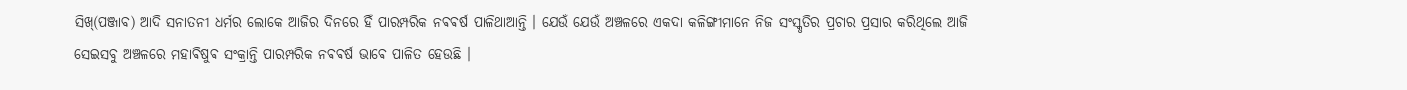ସିଖ୍(ପଞ୍ଜାବ) ଆଦି ସନାତନୀ ଧର୍ମର ଲୋକେ ଆଜିର ଦିନରେ ହିଁ ପାରମ୍ପରିକ ନଵଵର୍ଷ ପାଳିଥାଆନ୍ତି । ଯେଉଁ ଯେଉଁ ଅଞ୍ଚଳରେ ଏକଦା କଳିଙ୍ଗୀମାନେ ନିଜ ସଂସ୍କୃତିର ପ୍ରଚାର ପ୍ରସାର କରିଥିଲେ ଆଜି ସେଇସବୁ ଅଞ୍ଚଳରେ ମହାଵିଷୁଵ ସଂକ୍ରାନ୍ତି ପାରମ୍ପରିକ ନଵଵର୍ଷ ଭାଵେ ପାଳିତ ହେଉଛି ।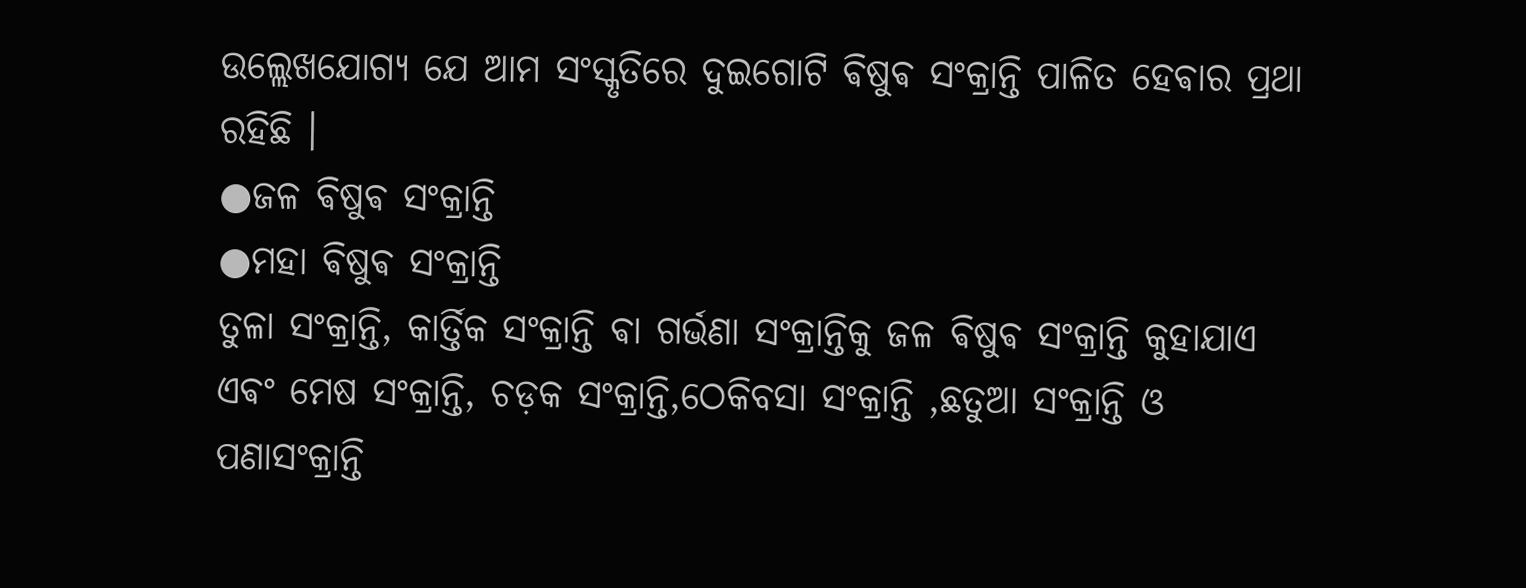ଉଲ୍ଲେଖଯୋଗ୍ୟ ଯେ ଆମ ସଂସ୍କୃତିରେ ଦୁଇଗୋଟି ଵିଷୁଵ ସଂକ୍ରାନ୍ତି ପାଳିତ ହେଵାର ପ୍ରଥା ରହିଛି ।
●ଜଳ ଵିଷୁଵ ସଂକ୍ରାନ୍ତି
●ମହା ଵିଷୁଵ ସଂକ୍ରାନ୍ତି
ତୁଳା ସଂକ୍ରାନ୍ତି, କାର୍ତ୍ତିକ ସଂକ୍ରାନ୍ତି ଵା ଗର୍ଭଣା ସଂକ୍ରାନ୍ତିକୁ ଜଳ ଵିଷୁଵ ସଂକ୍ରାନ୍ତି କୁହାଯାଏ ଏଵଂ ମେଷ ସଂକ୍ରାନ୍ତି, ଚଡ଼କ ସଂକ୍ରାନ୍ତି,ଠେକିବସା ସଂକ୍ରାନ୍ତି ,ଛତୁଆ ସଂକ୍ରାନ୍ତି ଓ ପଣାସଂକ୍ରାନ୍ତି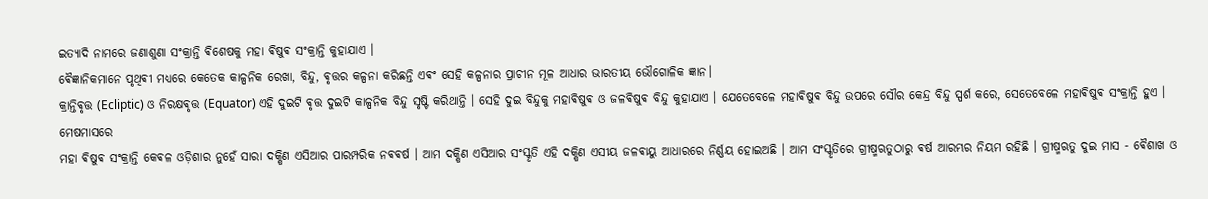ଇତ୍ୟାଦି ନାମରେ ଜଣାଶୁଣା ସଂକ୍ରାନ୍ତି ଵିଶେଷକୁ ମହା ଵିଷୁଵ ସଂକ୍ରାନ୍ତି କୁହାଯାଏ ।
ଵୈଜ୍ଞାନିକମାନେ ପୃଥିଵୀ ମଧ୍ୟରେ କେତେକ କାଳ୍ପନିକ ରେଖା, ବିନ୍ଦୁ, ଵୃତ୍ତର କଳ୍ପନା କରିଛନ୍ତି ଏଵଂ ସେହି କଳ୍ପନାର ପ୍ରାଚୀନ ମୂଳ ଆଧାର ଭାରତୀୟ ଭୌଗୋଳିକ ଜ୍ଞାନ।
କ୍ରାନ୍ତିଵୃତ୍ତ (Ecliptic) ଓ ନିରକ୍ଷଵୃତ୍ତ (Equator) ଏହି ଦୁଇଟି ଵୃତ୍ତ ଦୁଇଟି କାଳ୍ପନିକ ବିନ୍ଦୁ ସୃଷ୍ଟି କରିଥାନ୍ତି । ସେହି ଦୁଇ ବିନ୍ଦୁକୁ ମହାଵିଷୁଵ ଓ ଜଳଵିଷୁଵ ବିନ୍ଦୁ କୁହାଯାଏ । ଯେତେବେଳେ ମହାଵିଷୁଵ ବିନ୍ଦୁ ଉପରେ ସୌର କେନ୍ଦ୍ର ବିନ୍ଦୁ ସ୍ପର୍ଶ କରେ, ସେତେବେଳେ ମହାଵିଷୁଵ ସଂକ୍ରାନ୍ତି ହୁଏ ।
ମେଷମାସରେ
ମହା ଵିଷୁଵ ସଂକ୍ରାନ୍ତି କେଵଳ ଓଡ଼ିଶାର ନୁହେଁ ସାରା ଦକ୍ଷିଣ ଏସିଆର ପାରମ୍ପରିକ ନଵଵର୍ଷ । ଆମ ଦକ୍ଷିଣ ଏସିଆର ସଂସ୍କୃତି ଏହି ଦକ୍ଷିଣ ଏସୀୟ ଜଳଵାୟୁ ଆଧାରରେ ନିର୍ଣ୍ଣୟ ହୋଇଅଛି । ଆମ ସଂସ୍କୃତିରେ ଗ୍ରୀଷ୍ମଋତୁଠାରୁ ଵର୍ଷ ଆରମ୍ଭର ନିୟମ ରହିଛି । ଗ୍ରୀଷ୍ମଋତୁ ଦୁଇ ମାସ - ଵୈଶାଖ ଓ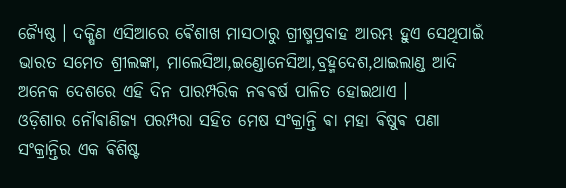ଜ୍ଯୈଷ୍ଠ । ଦକ୍ଷିଣ ଏସିଆରେ ଵୈଶାଖ ମାସଠାରୁ ଗ୍ରୀଷ୍ମପ୍ରବାହ ଆରମ୍ଭ ହୁଏ ସେଥିପାଇଁ ଭାରତ ସମେତ ଶ୍ରୀଲଙ୍କା, ମାଲେସିଆ,ଇଣ୍ଡୋନେସିଆ,ବ୍ରହ୍ମଦେଶ,ଥାଇଲାଣ୍ଡ ଆଦି ଅନେକ ଦେଶରେ ଏହି ଦିନ ପାରମ୍ପରିକ ନଵଵର୍ଷ ପାଳିତ ହୋଇଥାଏ ।
ଓଡ଼ିଶାର ନୌଵାଣିଜ୍ୟ ପରମ୍ପରା ସହିତ ମେଷ ସଂକ୍ରାନ୍ତି ଵା ମହା ଵିଷୁଵ ପଣା ସଂକ୍ରାନ୍ତିର ଏକ ଵିଶିଷ୍ଟ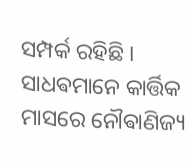ସମ୍ପର୍କ ରହିଛି ।
ସାଧଵମାନେ କାର୍ତ୍ତିକ ମାସରେ ନୌଵାଣିଜ୍ୟ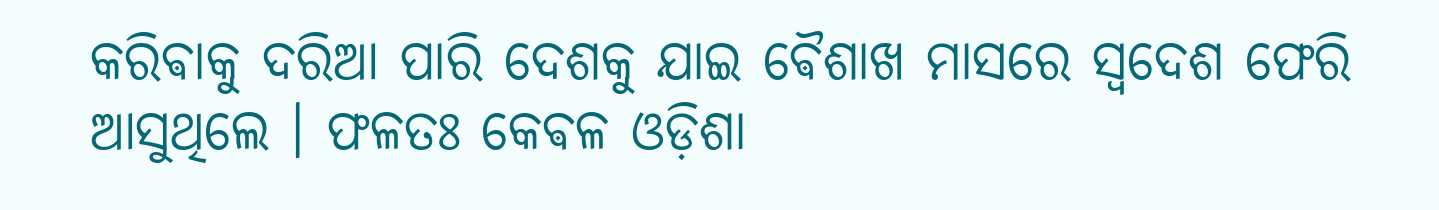କରିଵାକୁ ଦରିଆ ପାରି ଦେଶକୁ ଯାଇ ଵୈଶାଖ ମାସରେ ସ୍ଵଦେଶ ଫେରି ଆସୁଥିଲେ । ଫଳତଃ କେଵଳ ଓଡ଼ିଶା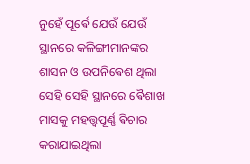ନୁହେଁ ପୂର୍ଵେ ଯେଉଁ ଯେଉଁ ସ୍ଥାନରେ କଳିଙ୍ଗୀମାନଙ୍କର ଶାସନ ଓ ଉପନିଵେଶ ଥିଲା ସେହି ସେହି ସ୍ଥାନରେ ଵୈଶାଖ ମାସକୁ ମହତ୍ତ୍ୱପୂର୍ଣ୍ଣ ଵିଚାର କରାଯାଇଥିଲା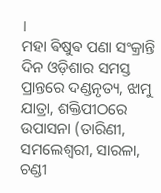।
ମହା ଵିଷୁଵ ପଣା ସଂକ୍ରାନ୍ତି ଦିନ ଓଡ଼ିଶାର ସମସ୍ତ ପ୍ରାନ୍ତରେ ଦଣ୍ଡନୃତ୍ୟ, ଝାମୁ ଯାତ୍ରା, ଶକ୍ତିପୀଠରେ ଉପାସନା (ତାରିଣୀ, ସମଲେଶ୍ୱରୀ, ସାରଳା, ଚଣ୍ଡୀ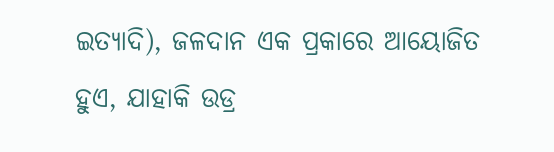ଇତ୍ୟାଦି), ଜଳଦାନ ଏକ ପ୍ରକାରେ ଆୟୋଜିତ ହୁଏ, ଯାହାକି ଉଡ୍ର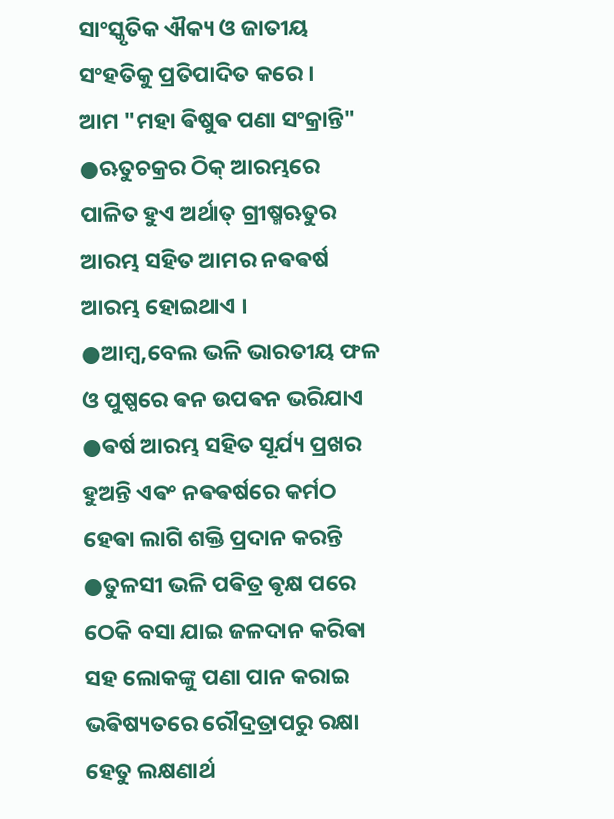ସାଂସ୍କୃତିକ ଐକ୍ୟ ଓ ଜାତୀୟ ସଂହତିକୁ ପ୍ରତିପାଦିତ କରେ ।
ଆମ "ମହା ଵିଷୁଵ ପଣା ସଂକ୍ରାନ୍ତି"
●ଋତୁଚକ୍ରର ଠିକ୍ ଆରମ୍ଭରେ ପାଳିତ ହୁଏ ଅର୍ଥାତ୍ ଗ୍ରୀଷ୍ମଋତୁର ଆରମ୍ଭ ସହିତ ଆମର ନଵଵର୍ଷ ଆରମ୍ଭ ହୋଇଥାଏ ।
●ଆମ୍ବ,ବେଲ ଭଳି ଭାରତୀୟ ଫଳ ଓ ପୁଷ୍ପରେ ଵନ ଉପଵନ ଭରିଯାଏ
●ଵର୍ଷ ଆରମ୍ଭ ସହିତ ସୂର୍ଯ୍ୟ ପ୍ରଖର ହୁଅନ୍ତି ଏଵଂ ନଵଵର୍ଷରେ କର୍ମଠ ହେଵା ଲାଗି ଶକ୍ତି ପ୍ରଦାନ କରନ୍ତି
●ତୁଳସୀ ଭଳି ପଵିତ୍ର ଵୃକ୍ଷ ପରେ ଠେକି ବସା ଯାଇ ଜଳଦାନ କରିଵା ସହ ଲୋକଙ୍କୁ ପଣା ପାନ କରାଇ ଭଵିଷ୍ୟତରେ ରୌଦ୍ରତ୍ରାପରୁ ରକ୍ଷା ହେତୁ ଲକ୍ଷଣାର୍ଥ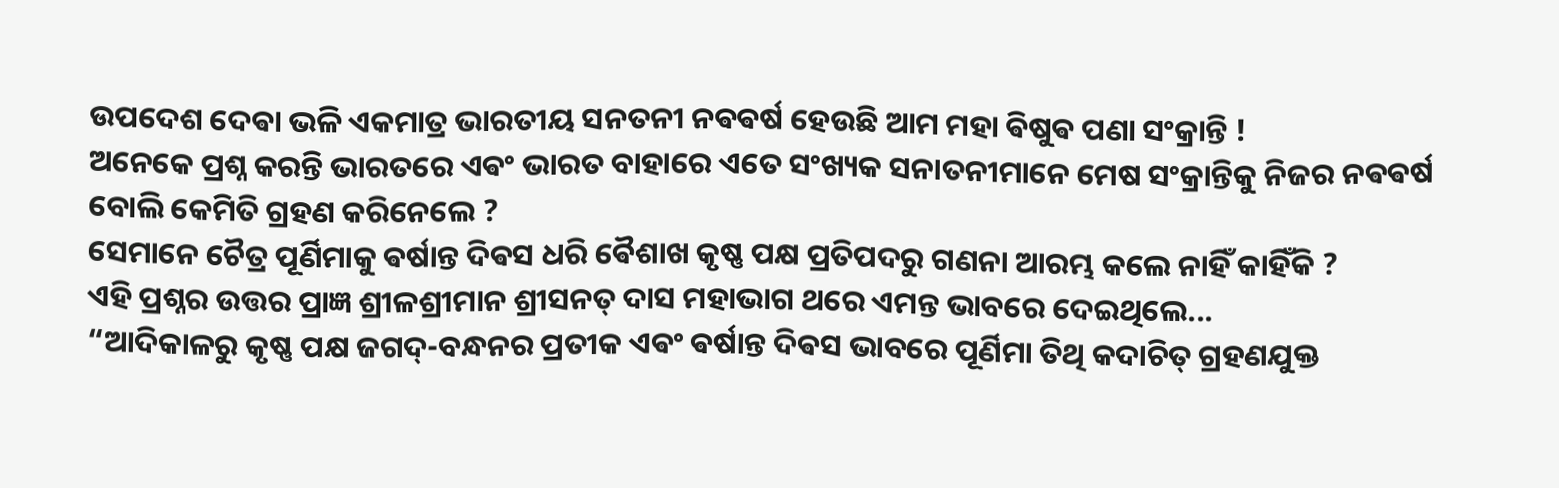ଉପଦେଶ ଦେଵା ଭଳି ଏକମାତ୍ର ଭାରତୀୟ ସନତନୀ ନଵଵର୍ଷ ହେଉଛି ଆମ ମହା ଵିଷୁଵ ପଣା ସଂକ୍ରାନ୍ତି !
ଅନେକେ ପ୍ରଶ୍ନ କରନ୍ତି ଭାରତରେ ଏଵଂ ଭାରତ ବାହାରେ ଏତେ ସଂଖ୍ୟକ ସନାତନୀମାନେ ମେଷ ସଂକ୍ରାନ୍ତିକୁ ନିଜର ନଵଵର୍ଷ ବୋଲି କେମିତି ଗ୍ରହଣ କରିନେଲେ ?
ସେମାନେ ଚୈତ୍ର ପୂର୍ଣିମାକୁ ଵର୍ଷାନ୍ତ ଦିଵସ ଧରି ଵୈଶାଖ କୃଷ୍ଣ ପକ୍ଷ ପ୍ରତିପଦରୁ ଗଣନା ଆରମ୍ଭ କଲେ ନାହିଁ କାହିଁକି ?
ଏହି ପ୍ରଶ୍ନର ଉତ୍ତର ପ୍ରାଜ୍ଞ ଶ୍ରୀଳଶ୍ରୀମାନ ଶ୍ରୀସନତ୍ ଦାସ ମହାଭାଗ ଥରେ ଏମନ୍ତ ଭାବରେ ଦେଇଥିଲେ...
“ଆଦିକାଳରୁ କୃଷ୍ଣ ପକ୍ଷ ଜଗଦ୍-ବନ୍ଧନର ପ୍ରତୀକ ଏଵଂ ଵର୍ଷାନ୍ତ ଦିଵସ ଭାବରେ ପୂର୍ଣିମା ତିଥି କଦାଚିତ୍ ଗ୍ରହଣଯୁକ୍ତ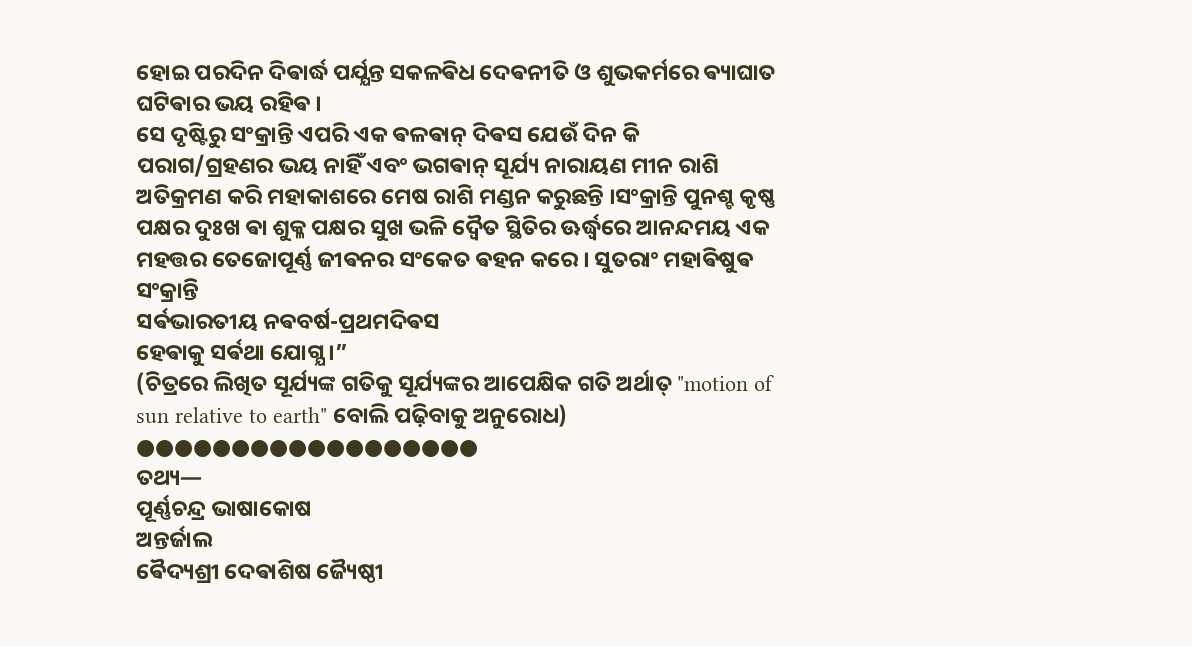ହୋଇ ପରଦିନ ଦିଵାର୍ଦ୍ଧ ପର୍ଯ୍ଯନ୍ତ ସକଳଵିଧ ଦେଵନୀତି ଓ ଶୁଭକର୍ମରେ ଵ୍ୟାଘାତ ଘଟିଵାର ଭୟ ରହିଵ ।
ସେ ଦୃଷ୍ଟିରୁ ସଂକ୍ରାନ୍ତି ଏପରି ଏକ ଵଳଵାନ୍ ଦିଵସ ଯେଉଁ ଦିନ କି ପରାଗ/ଗ୍ରହଣର ଭୟ ନାହିଁ ଏବଂ ଭଗଵାନ୍ ସୂର୍ଯ୍ୟ ନାରାୟଣ ମୀନ ରାଶି ଅତିକ୍ରମଣ କରି ମହାକାଶରେ ମେଷ ରାଶି ମଣ୍ଡନ କରୁଛନ୍ତି ।ସଂକ୍ରାନ୍ତି ପୁନଶ୍ଚ କୃଷ୍ଣ ପକ୍ଷର ଦୁଃଖ ଵା ଶୁକ୍ଳ ପକ୍ଷର ସୁଖ ଭଳି ଦ୍ବୈତ ସ୍ଥିତିର ଊର୍ଦ୍ଧ୍ବରେ ଆନନ୍ଦମୟ ଏକ ମହତ୍ତର ତେଜୋପୂର୍ଣ୍ଣ ଜୀଵନର ସଂକେତ ଵହନ କରେ । ସୁତରାଂ ମହାଵିଷୁଵ ସଂକ୍ରାନ୍ତି
ସର୍ଵଭାରତୀୟ ନଵବର୍ଷ-ପ୍ରଥମଦିଵସ
ହେଵାକୁ ସର୍ଵଥା ଯୋଗ୍ଯ ।”
(ଚିତ୍ରରେ ଲିଖିତ ସୂର୍ଯ୍ୟଙ୍କ ଗତିକୁ ସୂର୍ଯ୍ୟଙ୍କର ଆପେକ୍ଷିକ ଗତି ଅର୍ଥାତ୍ "motion of sun relative to earth" ବୋଲି ପଢ଼ିବାକୁ ଅନୁରୋଧ)
●●●●●●●●●●●●●●●●●●
ତଥ୍ୟ—
ପୂର୍ଣ୍ଣଚନ୍ଦ୍ର ଭାଷାକୋଷ
ଅନ୍ତର୍ଜାଲ
ଵୈଦ୍ୟଶ୍ରୀ ଦେଵାଶିଷ ଜ୍ୟୈଷ୍ଠୀ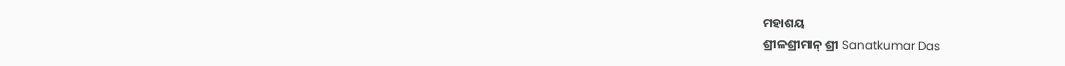ମହାଶୟ
ଶ୍ରୀଳଶ୍ରୀମାନ୍ ଶ୍ରୀ Sanatkumar Das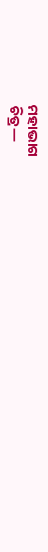ମହାଭାଗ
ଚିତ୍ର—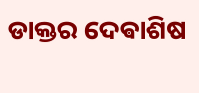ଡାକ୍ତର ଦେଵାଶିଷ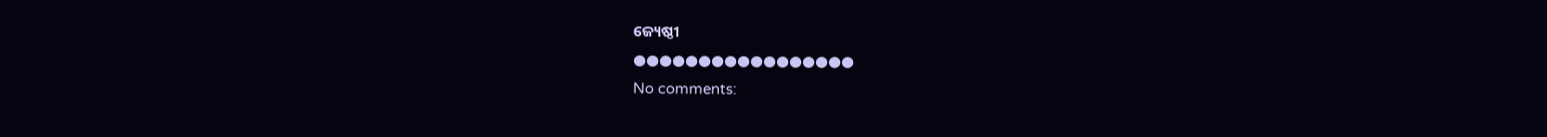ଜ୍ୟେଷ୍ଠୀ
●●●●●●●●●●●●●●●●●
No comments: